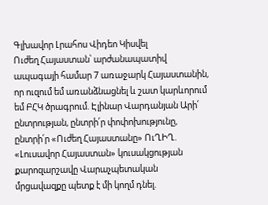Գլխավոր Լրահոս Վիդեո Կիսվել
Ուժեղ Հայաստան՝ արժանապատիվ ապագայի համար 7 առաջարկ Հայաստանին, որ ուզում եմ առանձնացնել և շատ կարևորում եմ ԲՀԿ ծրագրում. Էլինար Վարդանյան Արի՛ ընտրության, ընտրի՛ր փոփոխությունը, ընտրի՛ր «Ուժեղ Հայաստանը» ՈւՂԻՂ. «Լուսավոր Հայաստան» կուսակցության քարոզարշավը Վարաչպետական մրցավազքը պետք է մի կողմ դնել.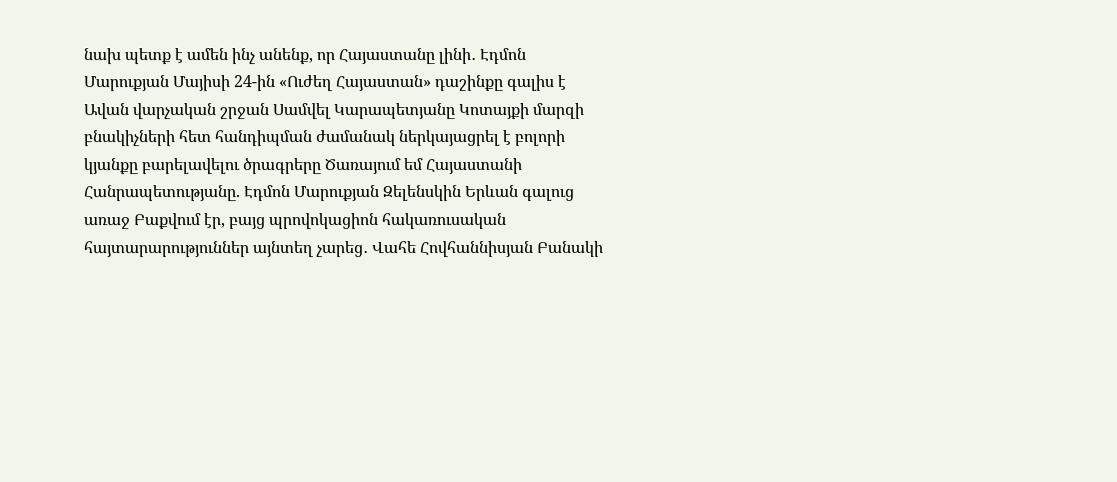նախ պետք է ամեն ինչ անենք, որ Հայաստանը լինի․ Էդմոն Մարուքյան Մայիսի 24-ին «Ուժեղ Հայաստան» դաշինքը գալիս է Ավան վարչական շրջան Սամվել Կարապետյանը Կոտայքի մարզի բնակիչների հետ հանդիպման ժամանակ ներկայացրել է բոլորի կյանքը բարելավելու ծրագրերը Ծառայում եմ Հայաստանի Հանրապետությանը. Էդմոն Մարուքյան Զելենսկին Երևան գալուց առաջ Բաքվում էր, բայց պրովոկացիոն հակառուսական հայտարարություններ այնտեղ չարեց․ Վահե Հովհաննիսյան Բանակի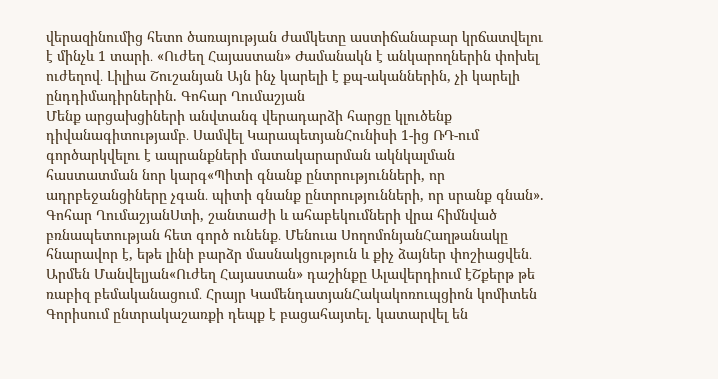վերազինումից հետո ծառայության ժամկետը աստիճանաբար կրճատվելու է մինչև 1 տարի․ «Ուժեղ Հայաստան» Ժամանակն է անկարողներին փոխել ուժեղով․ Լիլիա Շուշանյան Այն ինչ կարելի է քպ-ականներին, չի կարելի ընդդիմադիրներին. Գոհար Ղումաշյան
Մենք արցախցիների անվտանգ վերադարձի հարցը կլուծենք դիվանագիտությամբ․ Սամվել ԿարապետյանՀունիսի 1-ից ՌԴ-ում գործարկվելու է ապրանքների մատակարարման ակնկալման հաստատման նոր կարգ«Պիտի գնանք ընտրությունների, որ ադրբեջանցիները չգան․ պիտի գնանք ընտրությունների, որ սրանք գնան». Գոհար ՂումաշյանՍտի, շանտաժի և ահաբեկումների վրա հիմնված բռնապետության հետ գործ ունենք․ Մենուա ՍողոմոնյանՀաղթանակը հնարավոր է, եթե լինի բարձր մասնակցություն և քիչ ձայներ փոշիացվեն․ Արմեն Մանվելյան«Ուժեղ Հայաստան» դաշինքը Ալավերդիում էՇքերթ թե ռաբիզ բեմականացում․ Հրայր ԿամենդատյանՀակակոռուպցիոն կոմիտեն Գորիսում ընտրակաշառքի դեպք է բացահայտել. կատարվել են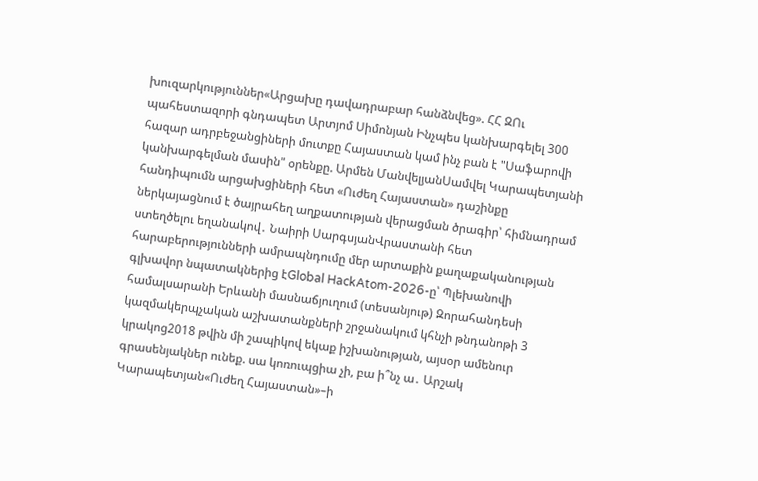խուզարկություններ«Արցախը դավադրաբար հանձնվեց». ՀՀ ԶՈւ պահեստազորի գնդապետ Արտյոմ Սիմոնյան Ինչպես կանխարգելել 300 հազար ադրբեջանցիների մուտքը Հայաստան կամ ինչ բան է "Սաֆարովի կանխարգելման մասին" օրենքը. Արմեն ՄանվելյանՍամվել Կարապետյանի հանդիպումն արցախցիների հետ «Ուժեղ Հայաստան» դաշինքը ներկայացնում է ծայրահեղ աղքատության վերացման ծրագիր՝ հիմնադրամ ստեղծելու եղանակով․ Նաիրի ՍարգսյանՎրաստանի հետ հարաբերությունների ամրապնդումը մեր արտաքին քաղաքականության գլխավոր նպատակներից էGlobal HackAtom-2026-ը՝ Պլեխանովի համալսարանի Երևանի մասնաճյուղում (տեսանյութ) Զորահանդեսի կազմակերպչական աշխատանքների շրջանակում կհնչի թնդանոթի 3 կրակոց2018 թվին մի շապիկով եկաք իշխանության, այսօր ամենուր գրասենյակներ ունեք. սա կոռուպցիա չի, բա ի՞նչ ա․ Արշակ Կարապետյան«Ուժեղ Հայաստան»–ի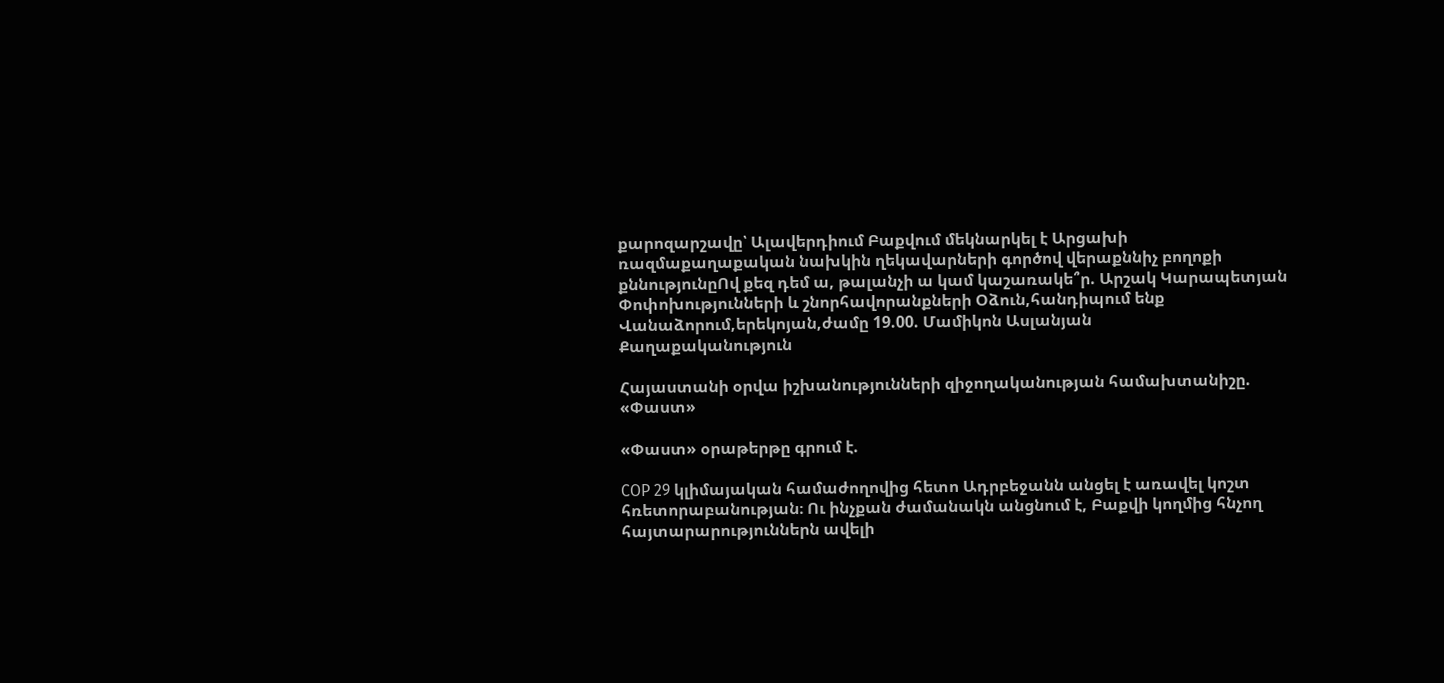քարոզարշավը՝ Ալավերդիում Բաքվում մեկնարկել է Արցախի ռազմաքաղաքական նախկին ղեկավարների գործով վերաքննիչ բողոքի քննությունըՈվ քեզ դեմ ա, թալանչի ա կամ կաշառակե՞ր. Արշակ Կարապետյան Փոփոխությունների և շնորհավորանքների Օձուն,հանդիպում ենք Վանաձորում,երեկոյան,ժամը 19.00. Մամիկոն Ասլանյան
Քաղաքականություն

Հայաստանի օրվա իշխանությունների զիջողականության համախտանիշը. «Փաստ»

«Փաստ» օրաթերթը գրում է.

COP 29 կլիմայական համաժողովից հետո Ադրբեջանն անցել է առավել կոշտ հռետորաբանության։ Ու ինչքան ժամանակն անցնում է, Բաքվի կողմից հնչող հայտարարություններն ավելի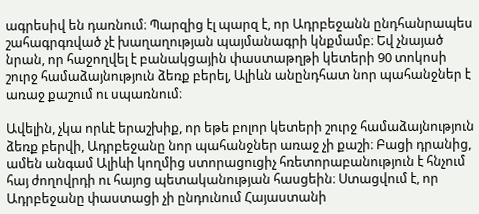ագրեսիվ են դառնում։ Պարզից էլ պարզ է, որ Ադրբեջանն ընդհանրապես շահագրգռված չէ խաղաղության պայմանագրի կնքմամբ։ Եվ չնայած նրան, որ հաջողվել է բանակցային փաստաթղթի կետերի 90 տոկոսի շուրջ համաձայնություն ձեռք բերել, Ալիևն անընդհատ նոր պահանջներ է առաջ քաշում ու սպառնում։

Ավելին, չկա որևէ երաշխիք, որ եթե բոլոր կետերի շուրջ համաձայնություն ձեռք բերվի, Ադրբեջանը նոր պահանջներ առաջ չի քաշի։ Բացի դրանից, ամեն անգամ Ալիևի կողմից ստորացուցիչ հռետորաբանություն է հնչում հայ ժողովրդի ու հայոց պետականության հասցեին։ Ստացվում է, որ Ադրբեջանը փաստացի չի ընդունում Հայաստանի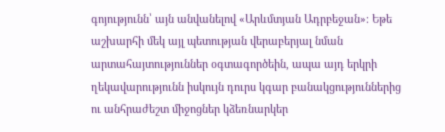գոյությունն՝ այն անվանելով «Արևմտյան Ադրբեջան»։ Եթե աշխարհի մեկ այլ պետության վերաբերյալ նման արտահայտություններ օգտագործեին, ապա այդ երկրի ղեկավարությունն իսկույն դուրս կգար բանակցություններից ու անհրաժեշտ միջոցներ կձեռնարկեր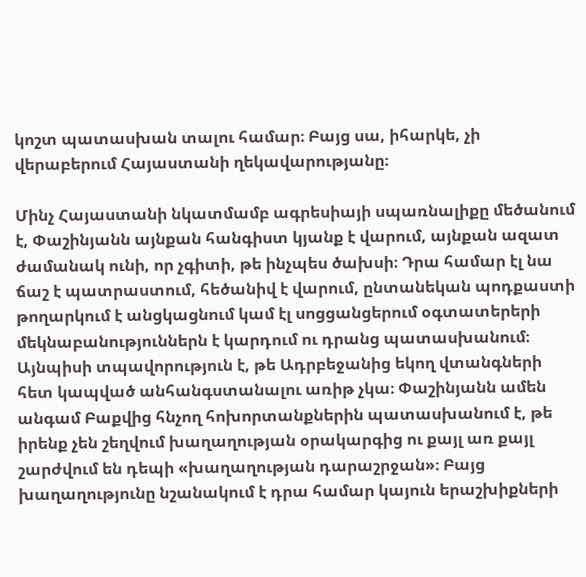կոշտ պատասխան տալու համար։ Բայց սա, իհարկե, չի վերաբերում Հայաստանի ղեկավարությանը։

Մինչ Հայաստանի նկատմամբ ագրեսիայի սպառնալիքը մեծանում է, Փաշինյանն այնքան հանգիստ կյանք է վարում, այնքան ազատ ժամանակ ունի, որ չգիտի, թե ինչպես ծախսի։ Դրա համար էլ նա ճաշ է պատրաստում, հեծանիվ է վարում, ընտանեկան պոդքաստի թողարկում է անցկացնում կամ էլ սոցցանցերում օգտատերերի մեկնաբանություններն է կարդում ու դրանց պատասխանում։ Այնպիսի տպավորություն է, թե Ադրբեջանից եկող վտանգների հետ կապված անհանգստանալու առիթ չկա։ Փաշինյանն ամեն անգամ Բաքվից հնչող հոխորտանքներին պատասխանում է, թե իրենք չեն շեղվում խաղաղության օրակարգից ու քայլ առ քայլ շարժվում են դեպի «խաղաղության դարաշրջան»։ Բայց խաղաղությունը նշանակում է դրա համար կայուն երաշխիքների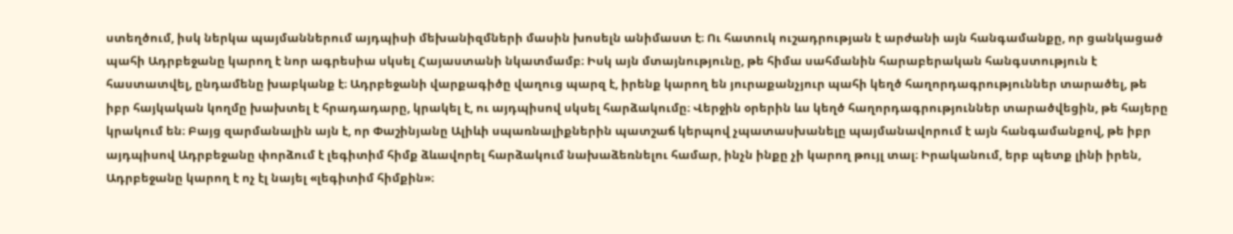ստեղծում, իսկ ներկա պայմաններում այդպիսի մեխանիզմների մասին խոսելն անիմաստ է։ Ու հատուկ ուշադրության է արժանի այն հանգամանքը, որ ցանկացած պահի Ադրբեջանը կարող է նոր ագրեսիա սկսել Հայաստանի նկատմամբ։ Իսկ այն մտայնությունը, թե հիմա սահմանին հարաբերական հանգստություն է հաստատվել, ընդամենը խաբկանք է։ Ադրբեջանի վարքագիծը վաղուց պարզ է, իրենք կարող են յուրաքանչյուր պահի կեղծ հաղորդագրություններ տարածել, թե իբր հայկական կողմը խախտել է հրադադարը, կրակել է, ու այդպիսով սկսել հարձակումը։ Վերջին օրերին ևս կեղծ հաղորդագրություններ տարածվեցին, թե հայերը կրակում են։ Բայց զարմանալին այն է, որ Փաշինյանը Ալիևի սպառնալիքներին պատշաճ կերպով չպատասխանելը պայմանավորում է այն հանգամանքով, թե իբր այդպիսով Ադրբեջանը փորձում է լեգիտիմ հիմք ձևավորել հարձակում նախաձեռնելու համար, ինչն ինքը չի կարող թույլ տալ։ Իրականում, երբ պետք լինի իրեն, Ադրբեջանը կարող է ոչ էլ նայել «լեգիտիմ հիմքին»։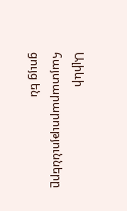Ալիևի հայտարարությունները ցույց են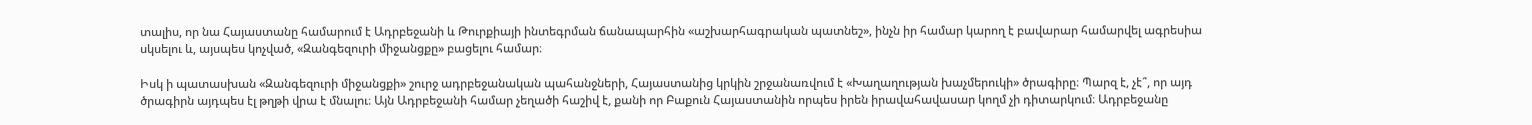տալիս, որ նա Հայաստանը համարում է Ադրբեջանի և Թուրքիայի ինտեգրման ճանապարհին «աշխարհագրական պատնեշ», ինչն իր համար կարող է բավարար համարվել ագրեսիա սկսելու և, այսպես կոչված, «Զանգեզուրի միջանցքը» բացելու համար։

Իսկ ի պատասխան «Զանգեզուրի միջանցքի» շուրջ ադրբեջանական պահանջների, Հայաստանից կրկին շրջանառվում է «Խաղաղության խաչմերուկի» ծրագիրը։ Պարզ է, չէ՞, որ այդ ծրագիրն այդպես էլ թղթի վրա է մնալու։ Այն Ադրբեջանի համար չեղածի հաշիվ է, քանի որ Բաքուն Հայաստանին որպես իրեն իրավահավասար կողմ չի դիտարկում։ Ադրբեջանը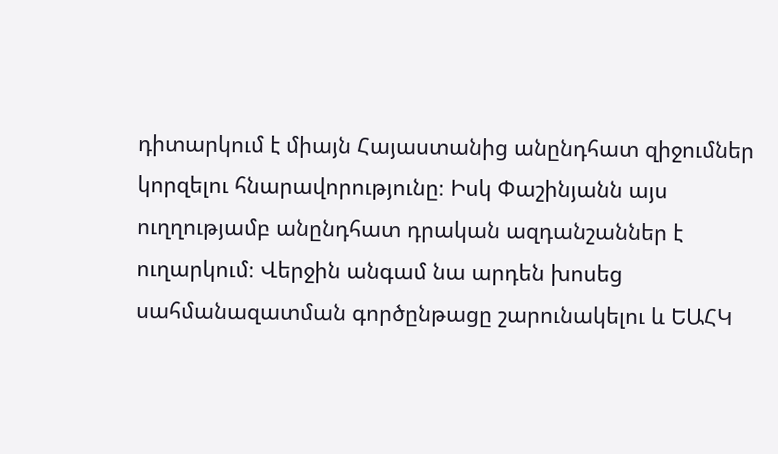դիտարկում է միայն Հայաստանից անընդհատ զիջումներ կորզելու հնարավորությունը։ Իսկ Փաշինյանն այս ուղղությամբ անընդհատ դրական ազդանշաններ է ուղարկում։ Վերջին անգամ նա արդեն խոսեց սահմանազատման գործընթացը շարունակելու և ԵԱՀԿ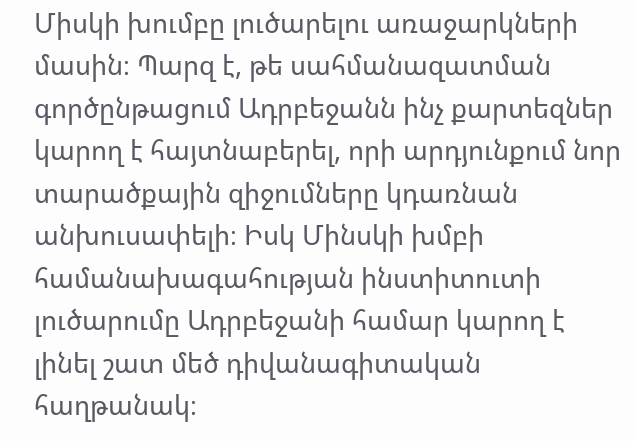Միսկի խումբը լուծարելու առաջարկների մասին։ Պարզ է, թե սահմանազատման գործընթացում Ադրբեջանն ինչ քարտեզներ կարող է հայտնաբերել, որի արդյունքում նոր տարածքային զիջումները կդառնան անխուսափելի։ Իսկ Մինսկի խմբի համանախագահության ինստիտուտի լուծարումը Ադրբեջանի համար կարող է լինել շատ մեծ դիվանագիտական հաղթանակ։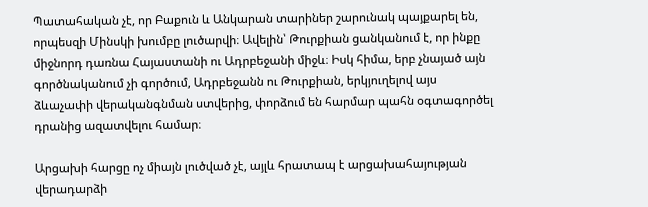Պատահական չէ, որ Բաքուն և Անկարան տարիներ շարունակ պայքարել են, որպեսզի Մինսկի խումբը լուծարվի։ Ավելին՝ Թուրքիան ցանկանում է, որ ինքը միջնորդ դառնա Հայաստանի ու Ադրբեջանի միջև։ Իսկ հիմա, երբ չնայած այն գործնականում չի գործում, Ադրբեջանն ու Թուրքիան, երկյուղելով այս ձևաչափի վերականգնման ստվերից, փորձում են հարմար պահն օգտագործել դրանից ազատվելու համար։

Արցախի հարցը ոչ միայն լուծված չէ, այլև հրատապ է արցախահայության վերադարձի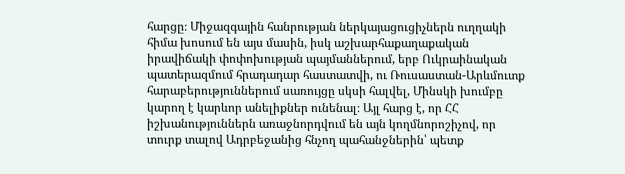հարցը։ Միջազգային հանրության ներկայացուցիչներն ուղղակի հիմա խոսում են այս մասին, իսկ աշխարհաքաղաքական իրավիճակի փոփոխության պայմաններում, երբ Ուկրաինական պատերազմում հրադադար հաստատվի, ու Ռուսաստան-Արևմուտք հարաբերություններում սառույցը սկսի հալվել, Մինսկի խումբը կարող է կարևոր անելիքներ ունենալ։ Այլ հարց է, որ ՀՀ իշխանություններն առաջնորդվում են այն կողմնորոշիչով, որ տուրք տալով Ադրբեջանից հնչող պահանջներին՝ պետք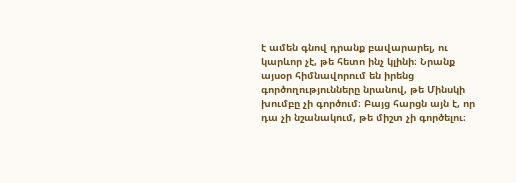է ամեն գնով դրանք բավարարել, ու կարևոր չէ, թե հետո ինչ կլինի։ Նրանք այսօր հիմնավորում են իրենց գործողությունները նրանով, թե Մինսկի խումբը չի գործում։ Բայց հարցն այն է, որ դա չի նշանակում, թե միշտ չի գործելու։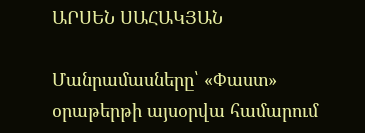ԱՐՍԵՆ ՍԱՀԱԿՅԱՆ

Մանրամասները՝ «Փաստ» օրաթերթի այսօրվա համարում